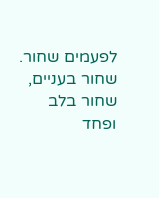לפעמים שחור.
שחור בעניים, שחור בלב
ופחד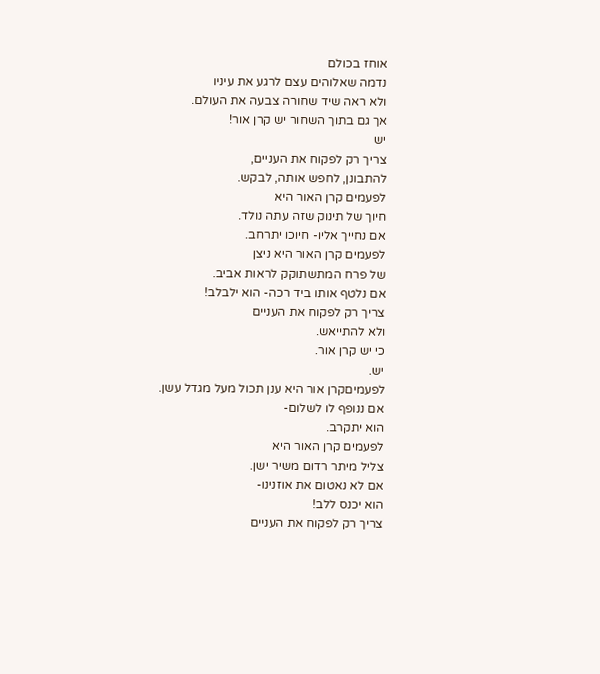אוחז בכולם
נדמה שאלוהים עצם לרגע את עיניו
ולא ראה שיד שחורה צבעה את העולם.
אך גם בתוך השחור יש קרן אור!
יש
צריך רק לפקוח את העניים,
להתבונן, לחפש אותה, לבקש.
לפעמים קרן האור היא
חיוך של תינוק שזה עתה נולד.
אם נחייך אליו- חיוכו יתרחב.
לפעמים קרן האור היא ניצן
של פרח המתשתוקק לראות אביב.
אם נלטף אותו ביד רכה- הוא ילבלב!
צריך רק לפקוח את העניים
ולא להתייאש.
כי יש קרן אור.
יש.
לפעמיםקרן אור היא ענן תכול מעל מגדל עשן.
אם ננופף לו לשלום-
הוא יתקרב.
לפעמים קרן האור היא
צליל מיתר רדום משיר ישן.
אם לא נאטום את אוזנינו-
הוא יכנס ללב!
צריך רק לפקוח את העניים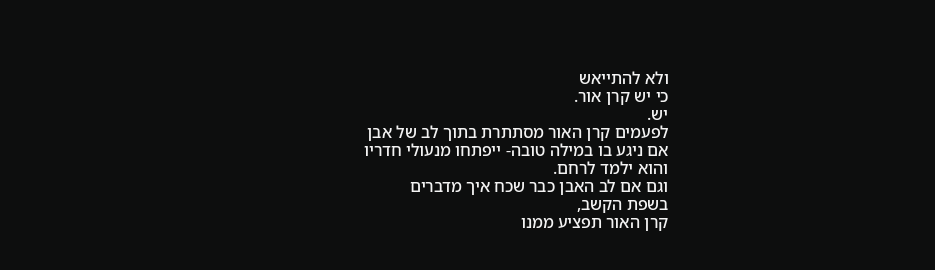ולא להתייאש
כי יש קרן אור.
יש.
לפעמים קרן האור מסתתרת בתוך לב של אבן
אם ניגע בו במילה טובה- ייפתחו מנעולי חדריו
והוא ילמד לרחם.
וגם אם לב האבן כבר שכח איך מדברים
בשפת הקשב,
קרן האור תפציע ממנו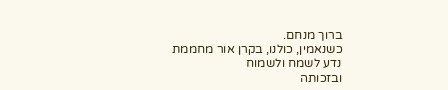ברוך מנחם.
כשנאמין, כולנו, בקרן אור מחממת
נדע לשמח ולשמוח
ובזכותה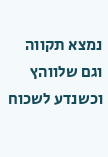נמצא תקווה וגם שלווהץ
וכשנדע לשכוח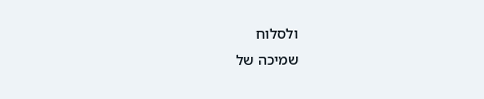ולסלוח
שמיכה של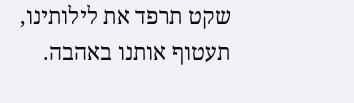שקט תרפד את לילותינו,
תעטוף אותנו באהבה.